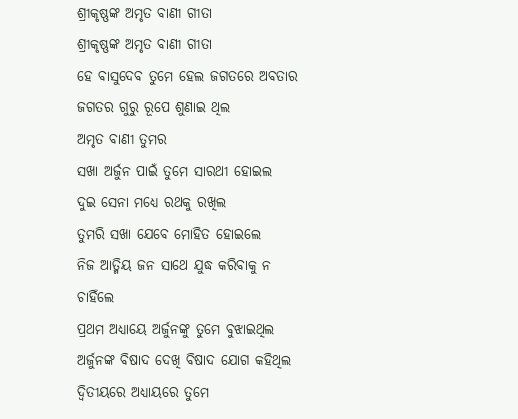ଶ୍ରୀକୃଷ୍ଣଙ୍କ ଅମୃତ ବାଣୀ ଗୀତା
ଶ୍ରୀକୃଷ୍ଣଙ୍କ ଅମୃତ ବାଣୀ ଗୀତା
ହେ ବାସୁଦେବ ତୁମେ ହେଲ ଜଗତରେ ଅବତାର
ଜଗତର ଗୁରୁ ରୂପେ ଶୁଣାଇ ଥିଲ
ଅମୃତ ବାଣୀ ତୁମର
ସଖା ଅର୍ଜୁନ ପାଇଁ ତୁମେ ସାରଥୀ ହୋଇଲ
ଦୁଇ ସେନା ମଧ୍ୟେ ରଥକୁ ରଖିଲ
ତୁମରି ସଖା ଯେବେ ମୋହିତ ହୋଇଲେ
ନିଜ ଆତ୍ମିୟ ଜନ ସାଥେ ଯୁଦ୍ଧ କରିବାକୁ ନ ଚାହିଁଲେ
ପ୍ରଥମ ଅଧ୍ୟାୟେ ଅର୍ଜୁନଙ୍କୁ ତୁମେ ବୁଝାଇଥିଲ
ଅର୍ଜୁନଙ୍କ ବିଷାଦ ଦେଖି ବିଷାଦ ଯୋଗ କହିଥିଲ
ଦ୍ଵିତୀୟରେ ଅଧ୍ୟାୟରେ ତୁମେ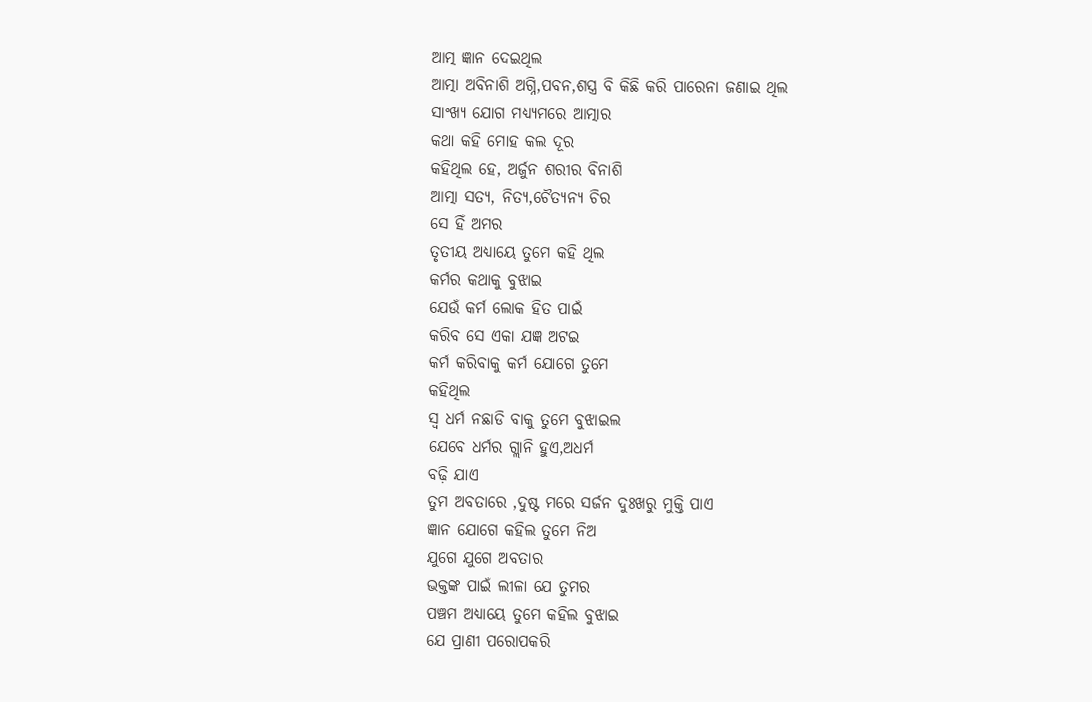ଆତ୍ମ ଜ୍ଞାନ ଦେଇଥିଲ
ଆତ୍ମା ଅବିନାଶି ଅଗ୍ନି,ପବନ,ଶସ୍ତ୍ର ବି କିଛି କରି ପାରେନା ଜଣାଇ ଥିଲ
ସାଂଖ୍ୟ ଯୋଗ ମଧ୍ୟ୍ୟମରେ ଆତ୍ମାର
କଥା କହି ମୋହ କଲ ଦୂର
କହିଥିଲ ହେ, ଅର୍ଜୁନ ଶରୀର ବିନାଶି
ଆତ୍ମା ସତ୍ୟ, ନିତ୍ୟ,ଚୈତ୍ୟନ୍ୟ ଚିର
ସେ ହିଁ ଅମର
ତୃତୀୟ ଅଧ୍ୟାୟେ ତୁମେ କହି ଥିଲ
କର୍ମର କଥାକୁ ବୁଝାଇ
ଯେଉଁ କର୍ମ ଲୋକ ହିତ ପାଇଁ
କରିବ ସେ ଏକା ଯଜ୍ଞ ଅଟଇ
କର୍ମ କରିବାକୁ କର୍ମ ଯୋଗେ ତୁମେ
କହିଥିଲ
ସ୍ଵ ଧର୍ମ ନଛାଡି ବାକୁ ତୁମେ ବୁଝାଇଲ
ଯେବେ ଧର୍ମର ଗ୍ଲାନି ହୁଏ,ଅଧର୍ମ
ବଢ଼ି ଯାଏ
ତୁମ ଅବତାରେ ,ଦୁଷ୍ଟ ମରେ ସର୍ଜନ ଦୁଃଖରୁ ମୁକ୍ତି ପାଏ
ଜ୍ଞାନ ଯୋଗେ କହିଲ ତୁମେ ନିଅ
ଯୁଗେ ଯୁଗେ ଅବତାର
ଭକ୍ତଙ୍କ ପାଇଁ ଲୀଳା ଯେ ତୁମର
ପଞ୍ଚମ ଅଧ୍ୟାୟେ ତୁମେ କହିଲ ବୁଝାଇ
ଯେ ପ୍ରାଣୀ ପରୋପକରି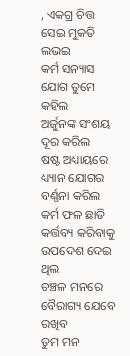, ଏକଗ୍ର ଚିତ୍ତ ସେଇ ମୁକତି ଲଭଇ
କର୍ମ ସନ୍ୟାସ ଯୋଗ ତୁମେ କହିଲ
ଅର୍ଜୁନଙ୍କ ସଂଶୟ ଦୂର କରିଲ
ଷଷ୍ଟ ଅଧ୍ୟାୟରେ ଧ୍ୟ୍ୟାନ ଯୋଗର
ବର୍ଣ୍ଣନା କରିଲ
କର୍ମ ଫଳ ଛାଡି କର୍ତ୍ତବ୍ୟ କରିବାକୁ
ଉପଦେଶ ଦେଇ ଥିଲ
ଚଞ୍ଚଳ ମନରେ ବୈରାଗ୍ୟ ଯେବେ ରଖିବ
ତୁମ ମନ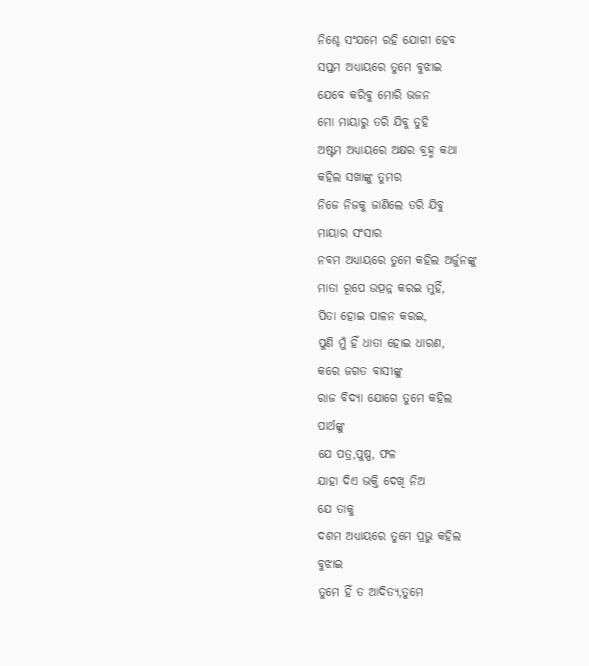ନିଶ୍ଚେ ସଂଯମେ ରହି ଯୋଗୀ ହେବ
ସପ୍ତମ ଅଧ୍ୟାୟରେ ତୁମେ ବୁଝାଇ
ଯେବେ କରିବୁ ମୋରି ଭଜନ
ମୋ ମାୟାରୁ ତରି ଯିବୁ ତୁହି
ଅଷ୍ଟମ ଅଧ୍ୟାୟରେ ଅକ୍ଷର ବ୍ରହ୍ମ କଥା
କହିଲ ସଖାଙ୍କୁ ତୁମର
ନିଜେ ନିଜକୁ ଜାଣିଲେ ତରି ଯିବୁ
ମାୟାର ସଂସାର
ନବମ ଅଧ୍ୟାୟରେ ତୁମେ କହିଲ ଅର୍ଜୁନଙ୍କୁ
ମାତା ରୂପେ ଉତ୍ପନ୍ନ କରଇ ମୁହିଁ,
ପିତା ହୋଇ ପାଳନ କରଇ,
ପୁଣି ମୁଁ ହିଁ ଧାତା ହୋଇ ଧାରଣ,
କରେ ଜଗତ ବାସୀଙ୍କୁ
ରାଜ ବିଦ୍ୟା ଯୋଗେ ତୁମେ କହିଲ
ପାର୍ଥଙ୍କୁ
ଯେ ପତ୍ର,ପୁଷ୍ପ, ଫଳ
ଯାହା ଦିଏ ଭକ୍ତି ଦେଖି ନିଅ
ଯେ ତାକୁ
ଦଶମ ଅଧ୍ୟାୟରେ ତୁମେ ପ୍ରଭୁ କହିଲ
ବୁଝାଇ
ତୁମେ ହିଁ ତ ଆଦିତ୍ୟ,ତୁମେ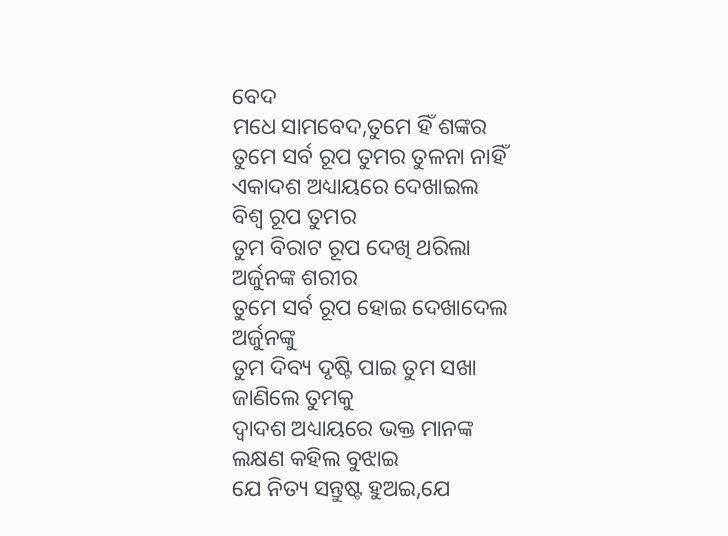ବେଦ
ମଧେ ସାମବେଦ,ତୁମେ ହିଁ ଶଙ୍କର
ତୁମେ ସର୍ବ ରୂପ ତୁମର ତୁଳନା ନାହିଁ
ଏକାଦଶ ଅଧ୍ୟାୟରେ ଦେଖାଇଲ
ବିଶ୍ୱ ରୂପ ତୁମର
ତୁମ ବିରାଟ ରୂପ ଦେଖି ଥରିଲା
ଅର୍ଜୁନଙ୍କ ଶରୀର
ତୁମେ ସର୍ବ ରୂପ ହୋଇ ଦେଖାଦେଲ
ଅର୍ଜୁନଙ୍କୁ
ତୁମ ଦିବ୍ୟ ଦୃଷ୍ଟି ପାଇ ତୁମ ସଖା
ଜାଣିଲେ ତୁମକୁ
ଦ୍ଵାଦଶ ଅଧ୍ୟାୟରେ ଭକ୍ତ ମାନଙ୍କ
ଲକ୍ଷଣ କହିଲ ବୁଝାଇ
ଯେ ନିତ୍ୟ ସନ୍ତୁଷ୍ଟ ହୁଅଇ,ଯେ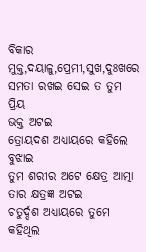ବିକାର ମୁକ୍ତ,ଦୟାଳୁ,ପ୍ରେମୀ,ସୁଖ,ଦୁଃଖରେ ସମତା ରଖଇ ସେଇ ତ ତୁମ ପ୍ରିୟ
ଭକ୍ତ ଅଟଇ
ତ୍ରୋୟଦଶ ଅଧ୍ୟାୟରେ କହିଲେ
ବୁଝାଇ
ତୁମ ଶରୀର ଅଟେ କ୍ଷେତ୍ର ଆତ୍ମା ତାର କ୍ଷତ୍ରଜ୍ଞ ଅଟଇ
ଚତୁର୍ଦ୍ଦଶ ଅଧ୍ୟାୟରେ ତୁମେ କହିଥିଲ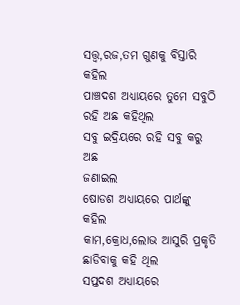ସତ୍ତ୍ଵ,ରଜ,ତମ ଗୁଣକୁ ବିସ୍ତାରି
କହିଲ
ପାଞ୍ଚଦଶ ଅଧ୍ୟାୟରେ ତୁମେ ସବୁଠି
ରହି ଅଛ କହିଥିଲ
ସବୁ ଇଦ୍ରିୟରେ ରହି ସବୁ କରୁ ଅଛ
ଜଣାଇଲ
ଷୋଡଶ ଅଧ୍ୟାୟରେ ପାର୍ଥଙ୍କୁ କହିଲ
କାମ,କ୍ରୋଧ,ଲୋଭ ଆସୁରି ପ୍ରକୃତି
ଛାଡିବାକୁ କହି ଥିଲ
ସପ୍ତଦଶ ଅଧ୍ୟାୟରେ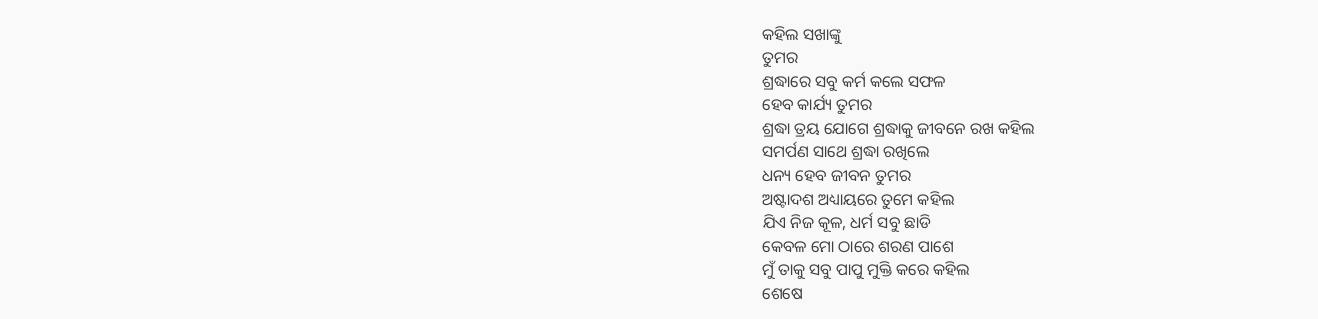କହିଲ ସଖାଙ୍କୁ
ତୁମର
ଶ୍ରଦ୍ଧାରେ ସବୁ କର୍ମ କଲେ ସଫଳ
ହେବ କାର୍ଯ୍ୟ ତୁମର
ଶ୍ରଦ୍ଧା ତ୍ରୟ ଯୋଗେ ଶ୍ରଦ୍ଧାକୁ ଜୀବନେ ରଖ କହିଲ
ସମର୍ପଣ ସାଥେ ଶ୍ରଦ୍ଧା ରଖିଲେ
ଧନ୍ୟ ହେବ ଜୀବନ ତୁମର
ଅଷ୍ଟାଦଶ ଅଧ୍ୟାୟରେ ତୁମେ କହିଲ
ଯିଏ ନିଜ କୂଳ, ଧର୍ମ ସବୁ ଛାଡି
କେବଳ ମୋ ଠାରେ ଶରଣ ପାଶେ
ମୁଁ ତାକୁ ସବୁ ପାପୁ ମୁକ୍ତି କରେ କହିଲ
ଶେଷେ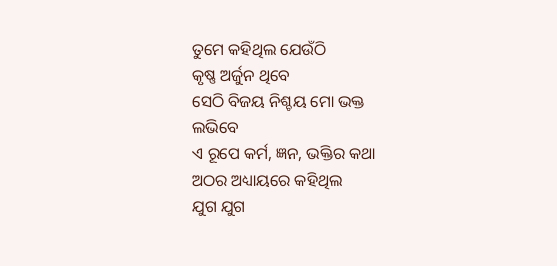ତୁମେ କହିଥିଲ ଯେଉଁଠି
କୃଷ୍ଣ ଅର୍ଜୁନ ଥିବେ
ସେଠି ବିଜୟ ନିଶ୍ଚୟ ମୋ ଭକ୍ତ
ଲଭିବେ
ଏ ରୂପେ କର୍ମ, ଜ୍ଞନ, ଭକ୍ତିର କଥା
ଅଠର ଅଧ୍ୟାୟରେ କହିଥିଲ
ଯୁଗ ଯୁଗ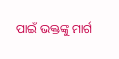ପାଇଁ ଭକ୍ତଙ୍କୁ ମାର୍ଗ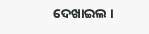ଦେଖାଇଲ ।